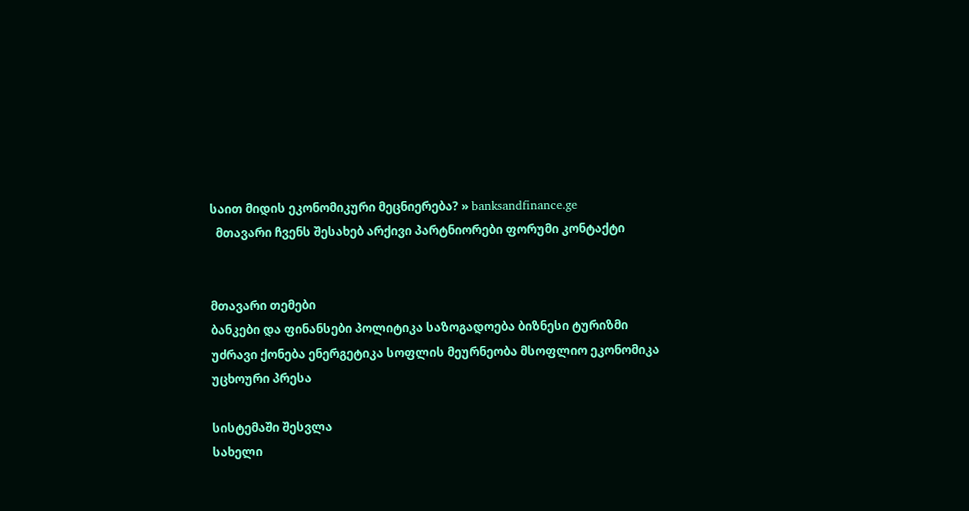საით მიდის ეკონომიკური მეცნიერება? » banksandfinance.ge
  მთავარი ჩვენს შესახებ არქივი პარტნიორები ფორუმი კონტაქტი


მთავარი თემები
ბანკები და ფინანსები პოლიტიკა საზოგადოება ბიზნესი ტურიზმი უძრავი ქონება ენერგეტიკა სოფლის მეურნეობა მსოფლიო ეკონომიკა უცხოური პრესა

სისტემაში შესვლა
სახელი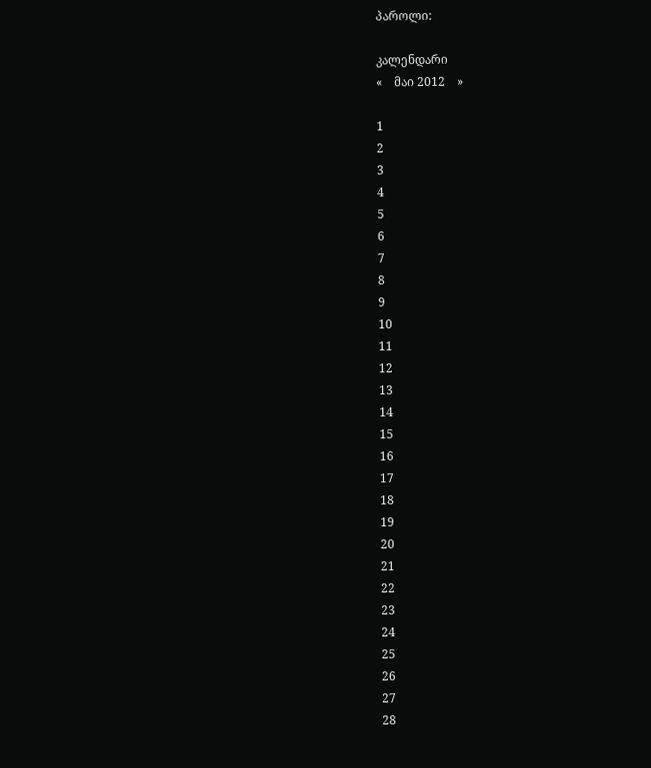პაროლი:

კალენდარი
«    მაი 2012    »

1
2
3
4
5
6
7
8
9
10
11
12
13
14
15
16
17
18
19
20
21
22
23
24
25
26
27
28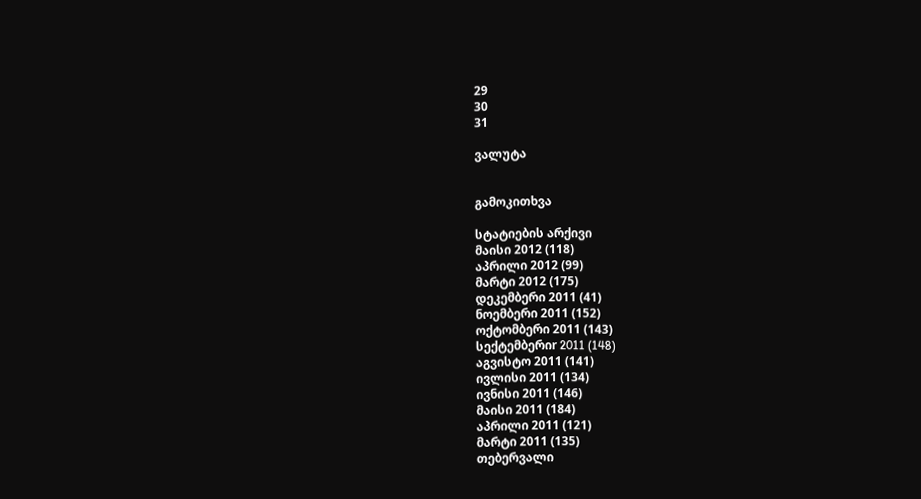29
30
31

ვალუტა


გამოკითხვა

სტატიების არქივი
მაისი 2012 (118)
აპრილი 2012 (99)
მარტი 2012 (175)
დეკემბერი 2011 (41)
ნოემბერი 2011 (152)
ოქტომბერი 2011 (143)
სექტემბერიr 2011 (148)
აგვისტო 2011 (141)
ივლისი 2011 (134)
ივნისი 2011 (146)
მაისი 2011 (184)
აპრილი 2011 (121)
მარტი 2011 (135)
თებერვალი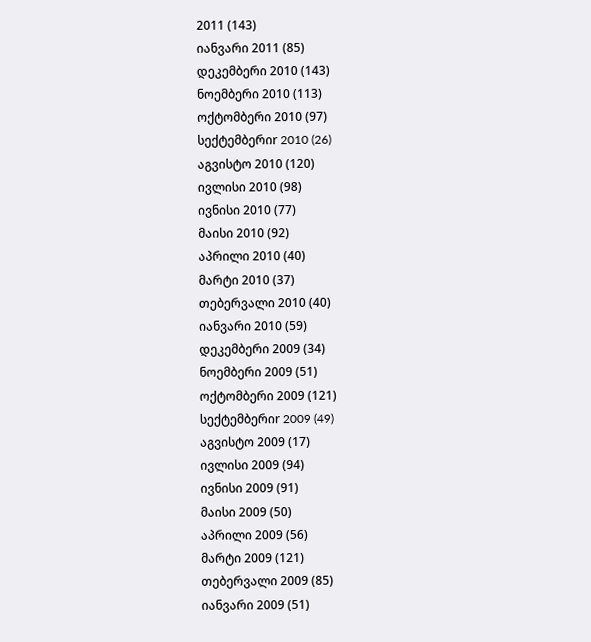2011 (143)
იანვარი 2011 (85)
დეკემბერი 2010 (143)
ნოემბერი 2010 (113)
ოქტომბერი 2010 (97)
სექტემბერიr 2010 (26)
აგვისტო 2010 (120)
ივლისი 2010 (98)
ივნისი 2010 (77)
მაისი 2010 (92)
აპრილი 2010 (40)
მარტი 2010 (37)
თებერვალი 2010 (40)
იანვარი 2010 (59)
დეკემბერი 2009 (34)
ნოემბერი 2009 (51)
ოქტომბერი 2009 (121)
სექტემბერიr 2009 (49)
აგვისტო 2009 (17)
ივლისი 2009 (94)
ივნისი 2009 (91)
მაისი 2009 (50)
აპრილი 2009 (56)
მარტი 2009 (121)
თებერვალი 2009 (85)
იანვარი 2009 (51)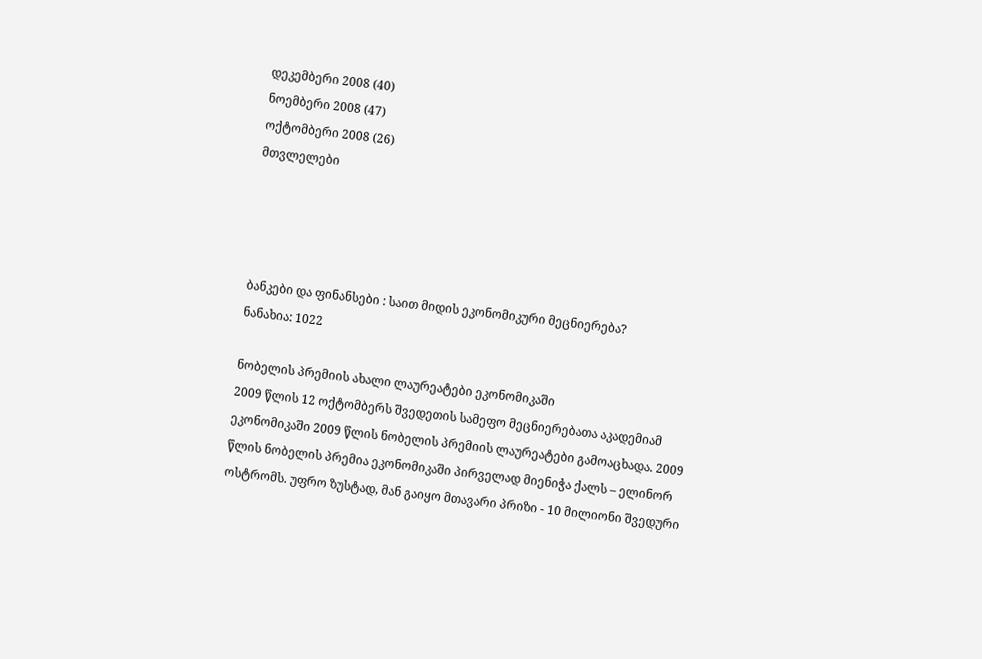დეკემბერი 2008 (40)
ნოემბერი 2008 (47)
ოქტომბერი 2008 (26)
მთვლელები




ბანკები და ფინანსები : საით მიდის ეკონომიკური მეცნიერება?
ნანახია: 1022

ნობელის პრემიის ახალი ლაურეატები ეკონომიკაში
2009 წლის 12 ოქტომბერს შვედეთის სამეფო მეცნიერებათა აკადემიამ ეკონომიკაში 2009 წლის ნობელის პრემიის ლაურეატები გამოაცხადა. 2009 წლის ნობელის პრემია ეკონომიკაში პირველად მიენიჭა ქალს – ელინორ ოსტრომს. უფრო ზუსტად, მან გაიყო მთავარი პრიზი - 10 მილიონი შვედური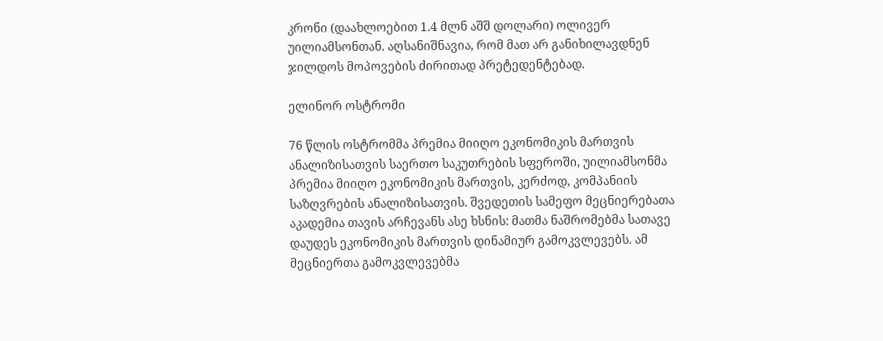კრონი (დაახლოებით 1.4 მლნ აშშ დოლარი) ოლივერ უილიამსონთან. აღსანიშნავია, რომ მათ არ განიხილავდნენ ჯილდოს მოპოვების ძირითად პრეტედენტებად.

ელინორ ოსტრომი

76 წლის ოსტრომმა პრემია მიიღო ეკონომიკის მართვის ანალიზისათვის საერთო საკუთრების სფეროში, უილიამსონმა პრემია მიიღო ეკონომიკის მართვის, კერძოდ, კომპანიის საზღვრების ანალიზისათვის. შვედეთის სამეფო მეცნიერებათა აკადემია თავის არჩევანს ასე ხსნის: მათმა ნაშრომებმა სათავე დაუდეს ეკონომიკის მართვის დინამიურ გამოკვლევებს. ამ მეცნიერთა გამოკვლევებმა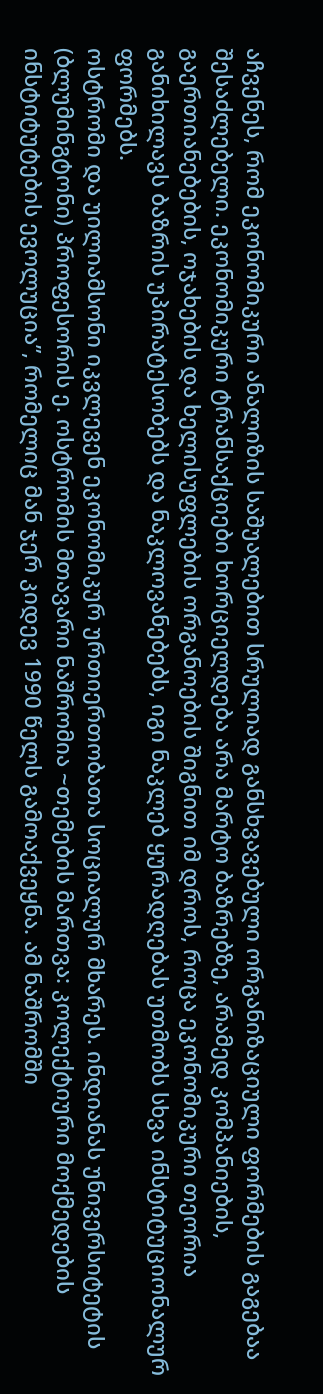აჩვენეს, რომ ეკონომიკური ანალიზის საშუალებით სრულიად განსხვავებული ორგანიზაციული ფორმების გაგებაა შესაძლებელი. ეკონომიკური ტრანსაქციები ხორციელდება არა მარტო ბაზრებზე, არამედ კომპანიების, გაერთიანებების, ოჯახების და ხელისუფლების ორგანოების შიგნით იმ დროს, როცა ეკონომიკური თეორია განიხილავს ბაზრის უპირატესობებს და ნაკლოვანებებს, იგი ნაკლებ ყურადღებას უთმობს სხვა ინსტიტუციონალურ ფორმებს.
ოსტრომი და უილიამსონი იკვლევენ ეკონომიკურ ურთიერთობათა სოციალურ მხარეს. ინდიანას უნივერსიტეტის (ბლუმინგტონი) პროფესორის ე. ოსტრომის მთავარი ნაშრომია ~თემების მართვა: კოლექტიური მოქმედების ინსტიტუტების ევოლუცია”, რომელიც მან ჯერ კიდევ 1990 წელს გამოაქვეყნა. ამ ნაშრომში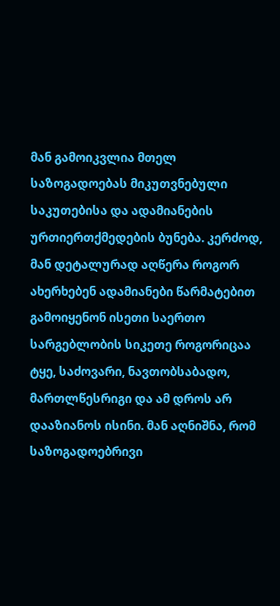მან გამოიკვლია მთელ საზოგადოებას მიკუთვნებული საკუთებისა და ადამიანების ურთიერთქმედების ბუნება. კერძოდ, მან დეტალურად აღწერა როგორ ახერხებენ ადამიანები წარმატებით გამოიყენონ ისეთი საერთო სარგებლობის სიკეთე როგორიცაა ტყე, საძოვარი, ნავთობსაბადო, მართლწესრიგი და ამ დროს არ დააზიანოს ისინი. მან აღნიშნა, რომ საზოგადოებრივი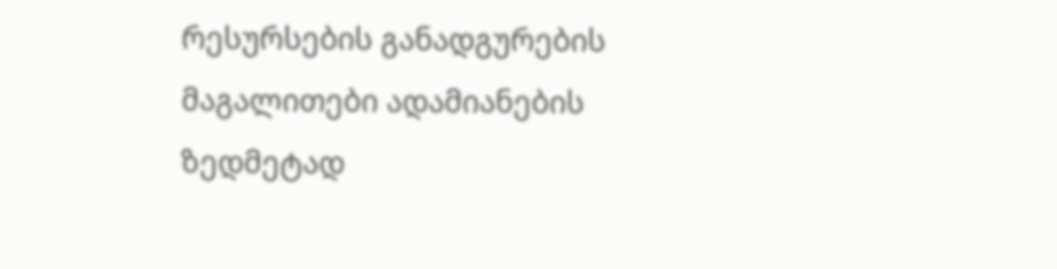რესურსების განადგურების მაგალითები ადამიანების ზედმეტად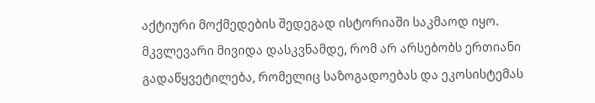აქტიური მოქმედების შედეგად ისტორიაში საკმაოდ იყო. მკვლევარი მივიდა დასკვნამდე, რომ არ არსებობს ერთიანი გადაწყვეტილება, რომელიც საზოგადოებას და ეკოსისტემას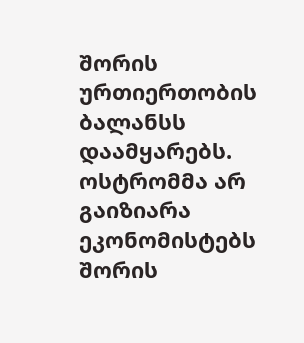შორის ურთიერთობის ბალანსს დაამყარებს. ოსტრომმა არ გაიზიარა ეკონომისტებს შორის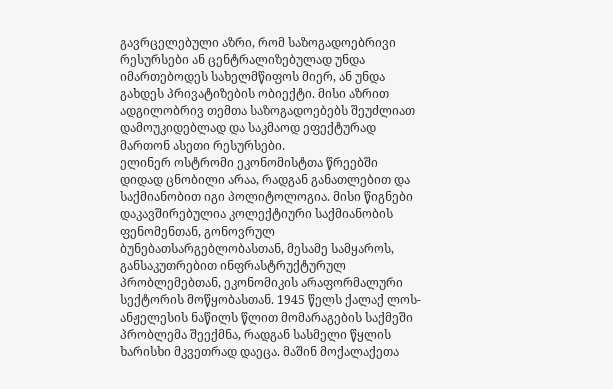გავრცელებული აზრი, რომ საზოგადოებრივი რესურსები ან ცენტრალიზებულად უნდა იმართებოდეს სახელმწიფოს მიერ, ან უნდა გახდეს პრივატიზების ობიექტი. მისი აზრით ადგილობრივ თემთა საზოგადოებებს შეუძლიათ დამოუკიდებლად და საკმაოდ ეფექტურად მართონ ასეთი რესურსები.
ელინერ ოსტრომი ეკონომისტთა წრეებში დიდად ცნობილი არაა, რადგან განათლებით და საქმიანობით იგი პოლიტოლოგია. მისი წიგნები დაკავშირებულია კოლექტიური საქმიანობის ფენომენთან, გონოვრულ ბუნებათსარგებლობასთან, მესამე სამყაროს, განსაკუთრებით ინფრასტრუქტურულ პრობლემებთან, ეკონომიკის არაფორმალური სექტორის მოწყობასთან. 1945 წელს ქალაქ ლოს-ანჟელესის ნაწილს წლით მომარაგების საქმეში პრობლემა შეექმნა, რადგან სასმელი წყლის ხარისხი მკვეთრად დაეცა. მაშინ მოქალაქეთა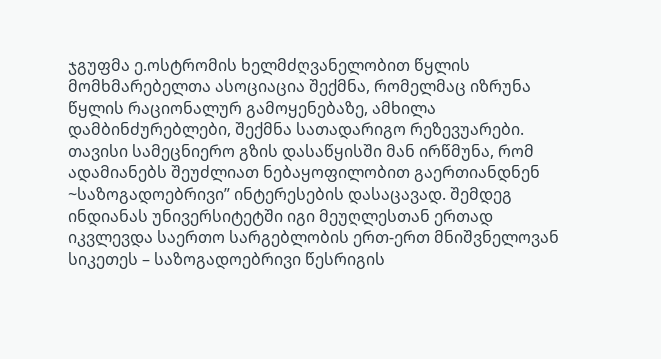ჯგუფმა ე.ოსტრომის ხელმძღვანელობით წყლის მომხმარებელთა ასოციაცია შექმნა, რომელმაც იზრუნა წყლის რაციონალურ გამოყენებაზე, ამხილა დამბინძურებლები, შექმნა სათადარიგო რეზევუარები. თავისი სამეცნიერო გზის დასაწყისში მან ირწმუნა, რომ ადამიანებს შეუძლიათ ნებაყოფილობით გაერთიანდნენ ~საზოგადოებრივი” ინტერესების დასაცავად. შემდეგ ინდიანას უნივერსიტეტში იგი მეუღლესთან ერთად იკვლევდა საერთო სარგებლობის ერთ-ერთ მნიშვნელოვან სიკეთეს – საზოგადოებრივი წესრიგის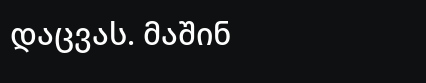დაცვას. მაშინ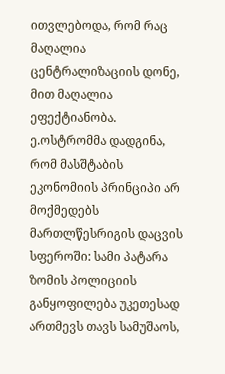ითვლებოდა, რომ რაც მაღალია ცენტრალიზაციის დონე, მით მაღალია ეფექტიანობა. ე.ოსტრომმა დადგინა, რომ მასშტაბის ეკონომიის პრინციპი არ მოქმედებს მართლწესრიგის დაცვის სფეროში: სამი პატარა ზომის პოლიციის განყოფილება უკეთესად ართმევს თავს სამუშაოს,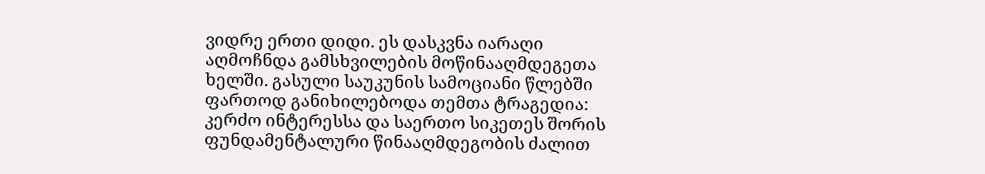ვიდრე ერთი დიდი. ეს დასკვნა იარაღი აღმოჩნდა გამსხვილების მოწინააღმდეგეთა ხელში. გასული საუკუნის სამოციანი წლებში ფართოდ განიხილებოდა თემთა ტრაგედია: კერძო ინტერესსა და საერთო სიკეთეს შორის ფუნდამენტალური წინააღმდეგობის ძალით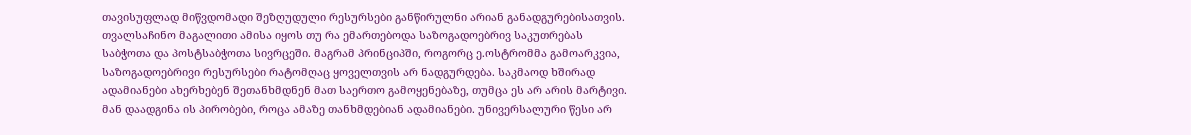თავისუფლად მიწვდომადი შეზღუდული რესურსები განწირულნი არიან განადგურებისათვის. თვალსაჩინო მაგალითი ამისა იყოს თუ რა ემართებოდა საზოგადოებრივ საკუთრებას საბჭოთა და პოსტსაბჭოთა სივრცეში. მაგრამ პრინციპში, როგორც ე.ოსტრომმა გამოარკვია, საზოგადოებრივი რესურსები რატომღაც ყოველთვის არ ნადგურდება. საკმაოდ ხშირად ადამიანები ახერხებენ შეთანხმდნენ მათ საერთო გამოყენებაზე, თუმცა ეს არ არის მარტივი. მან დაადგინა ის პირობები, როცა ამაზე თანხმდებიან ადამიანები. უნივერსალური წესი არ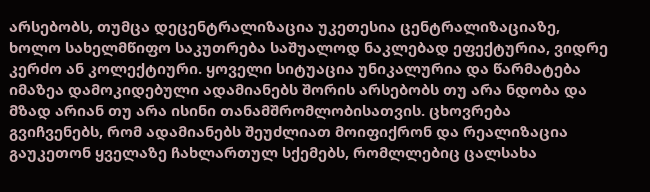არსებობს, თუმცა დეცენტრალიზაცია უკეთესია ცენტრალიზაციაზე, ხოლო სახელმწიფო საკუთრება საშუალოდ ნაკლებად ეფექტურია, ვიდრე კერძო ან კოლექტიური. ყოველი სიტუაცია უნიკალურია და წარმატება იმაზეა დამოკიდებული ადამიანებს შორის არსებობს თუ არა ნდობა და მზად არიან თუ არა ისინი თანამშრომლობისათვის. ცხოვრება გვიჩვენებს, რომ ადამიანებს შეუძლიათ მოიფიქრონ და რეალიზაცია გაუკეთონ ყველაზე ჩახლართულ სქემებს, რომლლებიც ცალსახა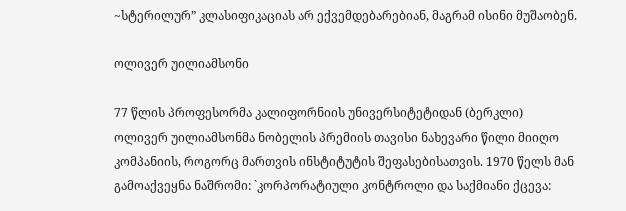~სტერილურ” კლასიფიკაციას არ ექვემდებარებიან, მაგრამ ისინი მუშაობენ.

ოლივერ უილიამსონი

77 წლის პროფესორმა კალიფორნიის უნივერსიტეტიდან (ბერკლი) ოლივერ უილიამსონმა ნობელის პრემიის თავისი ნახევარი წილი მიიღო კომპანიის, როგორც მართვის ინსტიტუტის შეფასებისათვის. 1970 წელს მან გამოაქვეყნა ნაშრომი: `კორპორატიული კონტროლი და საქმიანი ქცევა: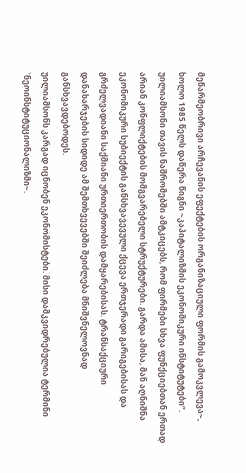მეწარმეობრივი არჩევანის ეფექტების ორგანიზაციული ფორმის გამოკვლევა~, ხოლო 1985 წელს დაწერა წიგნი ~კაპიტალიზმის ეკონომიკური ინსტიტუტები”. უილიამსონი თავის ნაშრომებში ამტკიცებს, რომ ფირმები სხვა ფუნქციებთან ერთად არიან კონფლიქტების მომგვარებელი სტრუქტურები. გარდა ამისა, მან აღნიშნა ეკონომიკური სუბიექტის განსხვავევული ქცევა ერთჯერადი გარიგებისას და გრძელვადიანი საქმიანი ურთიერთობის დამყარებისას. ტრანსაქციური დანახარჯების სიდიდე ამ შემთხვევებში შეიძლება მნიშვნელოვნად განსხვავდებოდეს.
უილიამსონს კარგად იცნობენ ეკონომისტები. მისი დამკვიდრებულია ტერმინი `ნეოინსტიტუციონალიზმი~.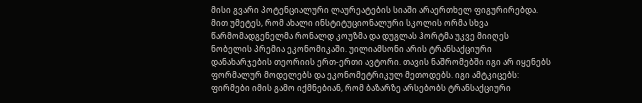მისი გვარი პოტენციალური ლაურეატების სიაში არაერთხელ ფიგურირებდა. მით უმეტეს, რომ ახალი ინსტიტუციონალური სკოლის ორმა სხვა წარმომადგენელმა რონალდ კოუზმა და დუგლას ჰორტმა უკვე მიიღეს ნობელის პრემია ეკონომიკაში. უილიამსონი არის ტრანსაქციური დანახარჯების თეორიის ერთ-ერთი ავტორი. თავის ნაშრომებში იგი არ იყენებს ფორმალურ მოდელებს და ეკონომეტრიკულ მეთოდებს. იგი ამტკიცებს: ფირმები იმის გამო იქმნებიან, რომ ბაზარზე არსებობს ტრანსაქციური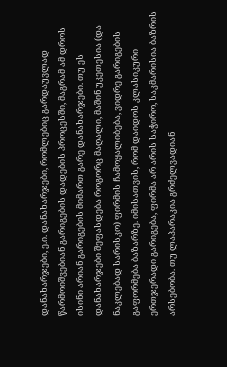დანახარჯები, ე.ი. დანახარჯები, რომლებიც გარდაუვლად წარმოიშვებიან გარიგების დადების პროცესში, მაგრამ ამ დროს ისინი არიან გარიგების მიმართ გარე დანახარჯები. თუ ეს დანახარჯები შეფასდება როგორც მაღალი, მაშინ უკეთესია (და ნაკლებად სარისკო) ფირმის ჩამოყალიბება, ვიდრე გარიგების გაფორმება ბაზარზე. იმისათვის, რომ დაიდოს კლასიკური ერთჯერადი გარიგება, ფირმა არ არის საჭირო, საკმარისია ბაზრის არსებობა. თუ ლაპარაკია გრძელვადიან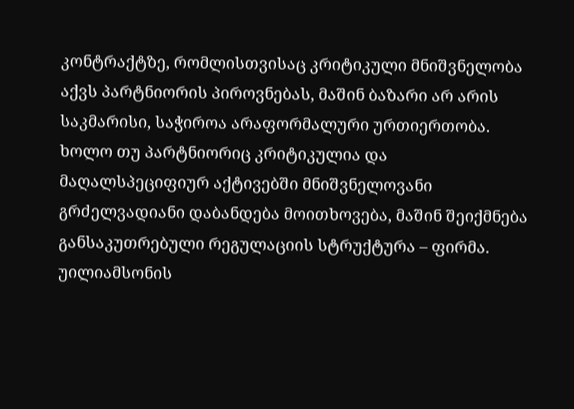კონტრაქტზე, რომლისთვისაც კრიტიკული მნიშვნელობა აქვს პარტნიორის პიროვნებას, მაშინ ბაზარი არ არის საკმარისი, საჭიროა არაფორმალური ურთიერთობა. ხოლო თუ პარტნიორიც კრიტიკულია და მაღალსპეციფიურ აქტივებში მნიშვნელოვანი გრძელვადიანი დაბანდება მოითხოვება, მაშინ შეიქმნება განსაკუთრებული რეგულაციის სტრუქტურა – ფირმა.
უილიამსონის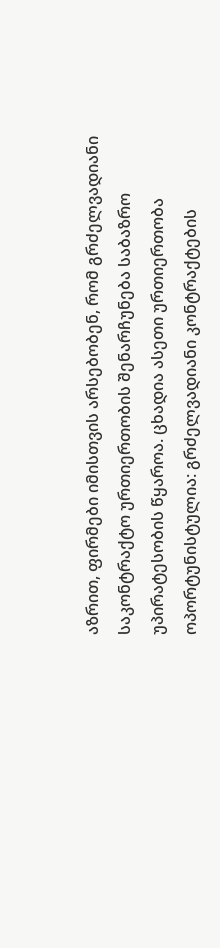აზრით, ფირმები იმისთვის არსებობენ, რომ გრძელვადიანი საკონტრაქტო ურთიერთობის შენარჩუნება საბაზრო უპირატესობის წყაროა. ცხადია ასეთი ურთიერთობა ოპორტუნისტულია: გრძელვადიანი კონტრაქტების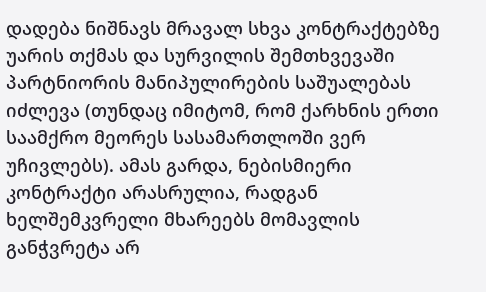დადება ნიშნავს მრავალ სხვა კონტრაქტებზე უარის თქმას და სურვილის შემთხვევაში პარტნიორის მანიპულირების საშუალებას იძლევა (თუნდაც იმიტომ, რომ ქარხნის ერთი საამქრო მეორეს სასამართლოში ვერ უჩივლებს). ამას გარდა, ნებისმიერი კონტრაქტი არასრულია, რადგან ხელშემკვრელი მხარეებს მომავლის განჭვრეტა არ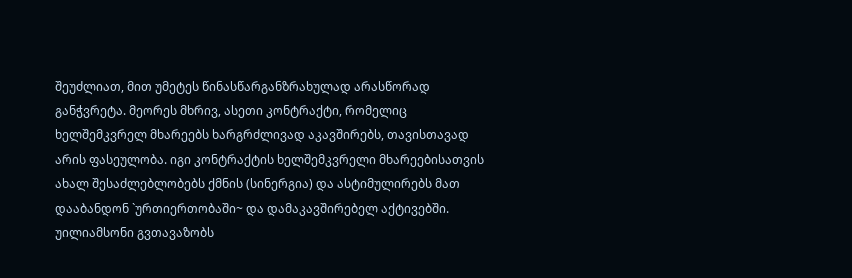შეუძლიათ, მით უმეტეს წინასწარგანზრახულად არასწორად განჭვრეტა. მეორეს მხრივ, ასეთი კონტრაქტი, რომელიც ხელშემკვრელ მხარეებს ხარგრძლივად აკავშირებს, თავისთავად არის ფასეულობა. იგი კონტრაქტის ხელშემკვრელი მხარეებისათვის ახალ შესაძლებლობებს ქმნის (სინერგია) და ასტიმულირებს მათ დააბანდონ `ურთიერთობაში~ და დამაკავშირებელ აქტივებში. უილიამსონი გვთავაზობს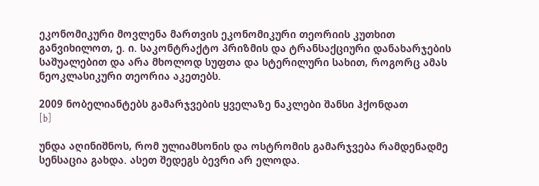ეკონომიკური მოვლენა მართვის ეკონომიკური თეორიის კუთხით განვიხილოთ, ე. ი. საკონტრაქტო პრიზმის და ტრანსაქციური დანახარჯების საშუალებით და არა მხოლოდ სუფთა და სტერილური სახით, როგორც ამას ნეოკლასიკური თეორია აკეთებს.

2009 ნობელიანტებს გამარჯვების ყველაზე ნაკლები შანსი ჰქონდათ
[b]

უნდა აღინიშნოს, რომ ულიამსონის და ოსტრომის გამარჯვება რამდენადმე სენსაცია გახდა. ასეთ შედეგს ბევრი არ ელოდა.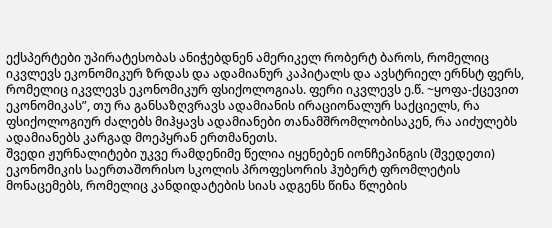ექსპერტები უპირატესობას ანიჭებდნენ ამერიკელ რობერტ ბაროს, რომელიც იკვლევს ეკონომიკურ ზრდას და ადამიანურ კაპიტალს და ავსტრიელ ერნსტ ფერს, რომელიც იკვლევს ეკონომიკურ ფსიქოლოგიას. ფერი იკვლევს ე.წ. ~ყოფა-ქცევით ეკონომიკას”, თუ რა განსაზღვრავს ადამიანის ირაციონალურ საქციელს, რა ფსიქოლოგიურ ძალებს მიჰყავს ადამიანები თანამშრომლობისაკენ, რა აიძულებს ადამიანებს კარგად მოეპყრან ერთმანეთს.
შვედი ჟურნალიტები უკვე რამდენიმე წელია იყენებენ იონჩეპინგის (შვედეთი) ეკონომიკის საერთაშორისო სკოლის პროფესორის ჰუბერტ ფრომლეტის მონაცემებს, რომელიც კანდიდატების სიას ადგენს წინა წლების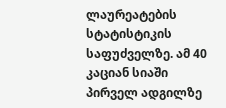ლაურეატების სტატისტიკის საფუძველზე. ამ 40 კაციან სიაში პირველ ადგილზე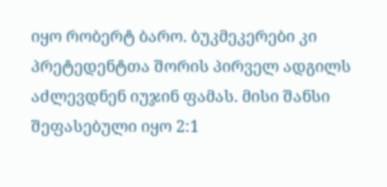იყო რობერტ ბარო. ბუკმეკერები კი პრეტედენტთა შორის პირველ ადგილს აძლევდნენ იუჯინ ფამას. მისი შანსი შეფასებული იყო 2:1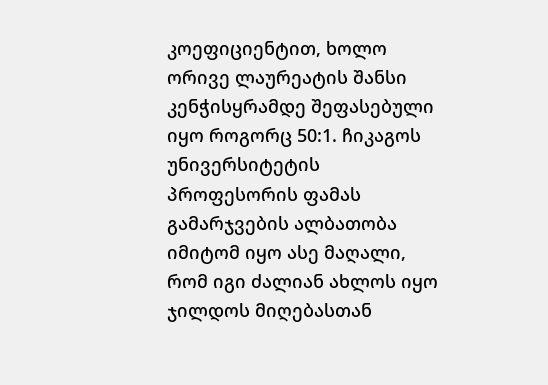კოეფიციენტით, ხოლო ორივე ლაურეატის შანსი კენჭისყრამდე შეფასებული იყო როგორც 50:1. ჩიკაგოს უნივერსიტეტის პროფესორის ფამას გამარჯვების ალბათობა იმიტომ იყო ასე მაღალი, რომ იგი ძალიან ახლოს იყო ჯილდოს მიღებასთან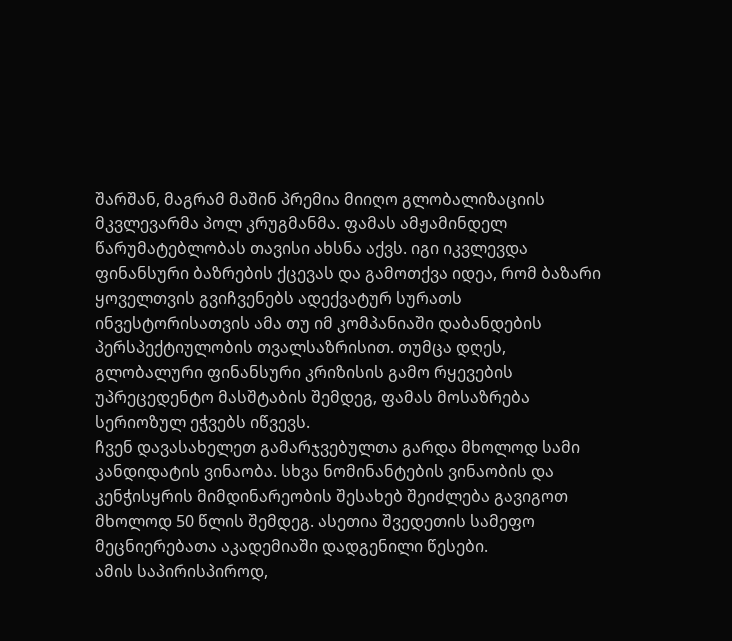შარშან, მაგრამ მაშინ პრემია მიიღო გლობალიზაციის მკვლევარმა პოლ კრუგმანმა. ფამას ამჟამინდელ წარუმატებლობას თავისი ახსნა აქვს. იგი იკვლევდა ფინანსური ბაზრების ქცევას და გამოთქვა იდეა, რომ ბაზარი ყოველთვის გვიჩვენებს ადექვატურ სურათს ინვესტორისათვის ამა თუ იმ კომპანიაში დაბანდების პერსპექტიულობის თვალსაზრისით. თუმცა დღეს, გლობალური ფინანსური კრიზისის გამო რყევების უპრეცედენტო მასშტაბის შემდეგ, ფამას მოსაზრება სერიოზულ ეჭვებს იწვევს.
ჩვენ დავასახელეთ გამარჯვებულთა გარდა მხოლოდ სამი კანდიდატის ვინაობა. სხვა ნომინანტების ვინაობის და კენჭისყრის მიმდინარეობის შესახებ შეიძლება გავიგოთ მხოლოდ 50 წლის შემდეგ. ასეთია შვედეთის სამეფო მეცნიერებათა აკადემიაში დადგენილი წესები.
ამის საპირისპიროდ,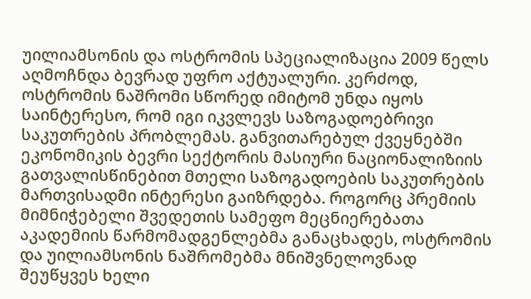უილიამსონის და ოსტრომის სპეციალიზაცია 2009 წელს აღმოჩნდა ბევრად უფრო აქტუალური. კერძოდ, ოსტრომის ნაშრომი სწორედ იმიტომ უნდა იყოს საინტერესო, რომ იგი იკვლევს საზოგადოებრივი საკუთრების პრობლემას. განვითარებულ ქვეყნებში ეკონომიკის ბევრი სექტორის მასიური ნაციონალიზიის გათვალისწინებით მთელი საზოგადოების საკუთრების მართვისადმი ინტერესი გაიზრდება. როგორც პრემიის მიმნიჭებელი შვედეთის სამეფო მეცნიერებათა აკადემიის წარმომადგენლებმა განაცხადეს, ოსტრომის და უილიამსონის ნაშრომებმა მნიშვნელოვნად შეუწყვეს ხელი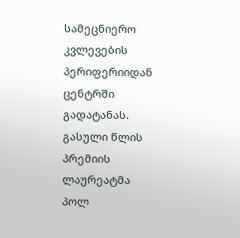სამეცნიერო კვლევების პერიფერიიდან ცენტრში გადატანას.
გასული წლის პრემიის ლაურეატმა პოლ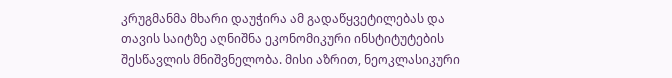კრუგმანმა მხარი დაუჭირა ამ გადაწყვეტილებას და თავის საიტზე აღნიშნა ეკონომიკური ინსტიტუტების შესწავლის მნიშვნელობა. მისი აზრით, ნეოკლასიკური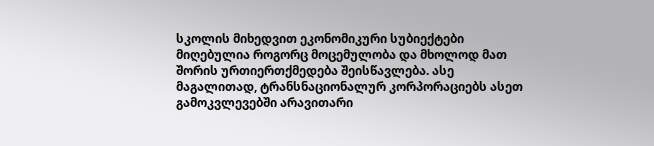სკოლის მიხედვით ეკონომიკური სუბიექტები მიღებულია როგორც მოცემულობა და მხოლოდ მათ შორის ურთიერთქმედება შეისწავლება. ასე მაგალითად, ტრანსნაციონალურ კორპორაციებს ასეთ გამოკვლევებში არავითარი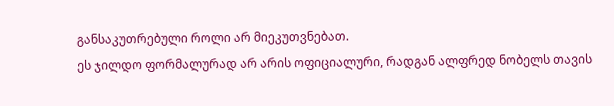განსაკუთრებული როლი არ მიეკუთვნებათ.
ეს ჯილდო ფორმალურად არ არის ოფიციალური, რადგან ალფრედ ნობელს თავის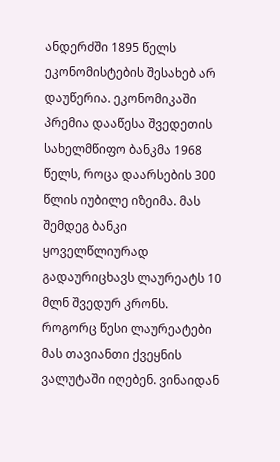ანდერძში 1895 წელს ეკონომისტების შესახებ არ დაუწერია. ეკონომიკაში პრემია დააწესა შვედეთის სახელმწიფო ბანკმა 1968 წელს, როცა დაარსების 300 წლის იუბილე იზეიმა. მას შემდეგ ბანკი ყოველწლიურად გადაურიცხავს ლაურეატს 10 მლნ შვედურ კრონს. როგორც წესი ლაურეატები მას თავიანთი ქვეყნის ვალუტაში იღებენ. ვინაიდან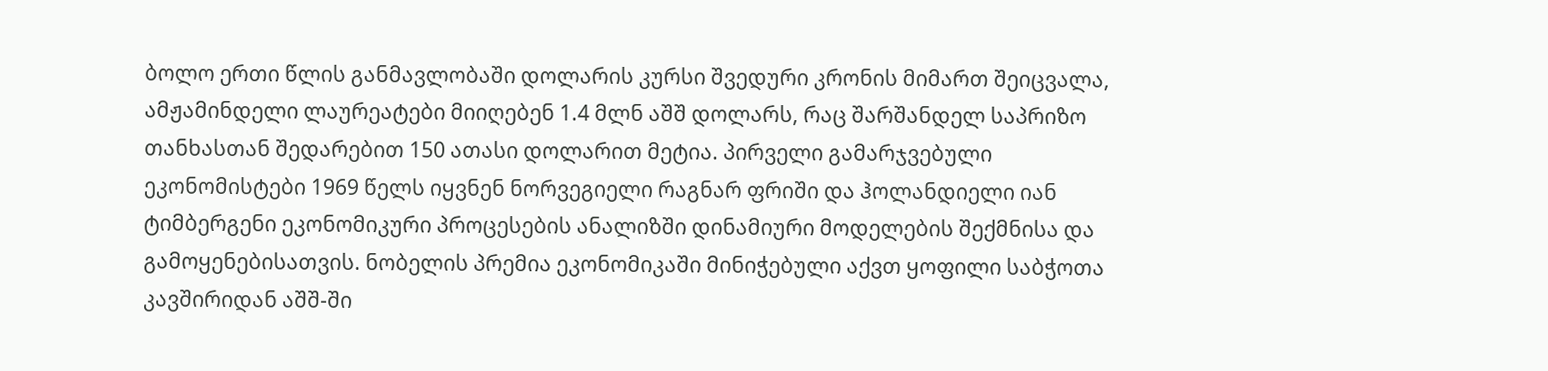ბოლო ერთი წლის განმავლობაში დოლარის კურსი შვედური კრონის მიმართ შეიცვალა, ამჟამინდელი ლაურეატები მიიღებენ 1.4 მლნ აშშ დოლარს, რაც შარშანდელ საპრიზო თანხასთან შედარებით 150 ათასი დოლარით მეტია. პირველი გამარჯვებული ეკონომისტები 1969 წელს იყვნენ ნორვეგიელი რაგნარ ფრიში და ჰოლანდიელი იან ტიმბერგენი ეკონომიკური პროცესების ანალიზში დინამიური მოდელების შექმნისა და გამოყენებისათვის. ნობელის პრემია ეკონომიკაში მინიჭებული აქვთ ყოფილი საბჭოთა კავშირიდან აშშ-ში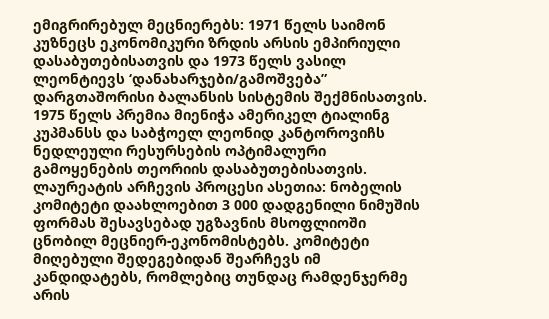ემიგრირებულ მეცნიერებს: 1971 წელს საიმონ კუზნეცს ეკონომიკური ზრდის არსის ემპირიული დასაბუთებისათვის და 1973 წელს ვასილ ლეონტიევს ‘დანახარჯები/გამოშვება” დარგთაშორისი ბალანსის სისტემის შექმნისათვის. 1975 წელს პრემია მიენიჭა ამერიკელ ტიალინგ კუპმანსს და საბჭოელ ლეონიდ კანტოროვიჩს ნედლეული რესურსების ოპტიმალური გამოყენების თეორიის დასაბუთებისათვის.
ლაურეატის არჩევის პროცესი ასეთია: ნობელის კომიტეტი დაახლოებით 3 000 დადგენილი ნიმუშის ფორმას შესავსებად უგზავნის მსოფლიოში ცნობილ მეცნიერ-ეკონომისტებს. კომიტეტი მიღებული შედეგებიდან შეარჩევს იმ კანდიდატებს, რომლებიც თუნდაც რამდენჯერმე არის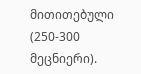მითითებული (250-300 მეცნიერი).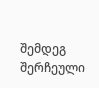შემდეგ შერჩეული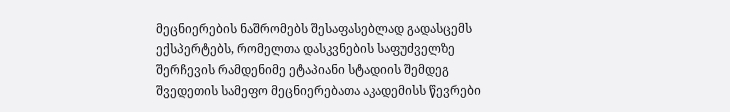მეცნიერების ნაშრომებს შესაფასებლად გადასცემს ექსპერტებს, რომელთა დასკვნების საფუძველზე შერჩევის რამდენიმე ეტაპიანი სტადიის შემდეგ შვედეთის სამეფო მეცნიერებათა აკადემისს წევრები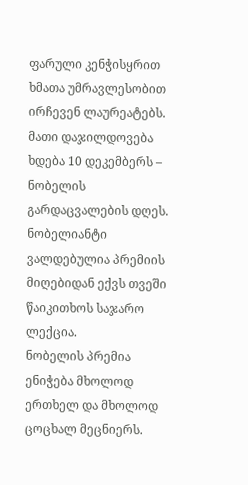ფარული კენჭისყრით ხმათა უმრავლესობით ირჩევენ ლაურეატებს. მათი დაჯილდოვება ხდება 10 დეკემბერს – ნობელის გარდაცვალების დღეს. ნობელიანტი ვალდებულია პრემიის მიღებიდან ექვს თვეში წაიკითხოს საჯარო ლექცია.
ნობელის პრემია ენიჭება მხოლოდ ერთხელ და მხოლოდ ცოცხალ მეცნიერს.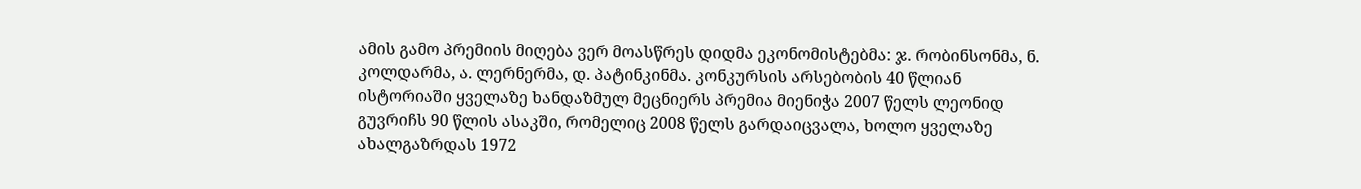ამის გამო პრემიის მიღება ვერ მოასწრეს დიდმა ეკონომისტებმა: ჯ. რობინსონმა, ნ. კოლდარმა, ა. ლერნერმა, დ. პატინკინმა. კონკურსის არსებობის 40 წლიან ისტორიაში ყველაზე ხანდაზმულ მეცნიერს პრემია მიენიჭა 2007 წელს ლეონიდ გუვრიჩს 90 წლის ასაკში, რომელიც 2008 წელს გარდაიცვალა, ხოლო ყველაზე ახალგაზრდას 1972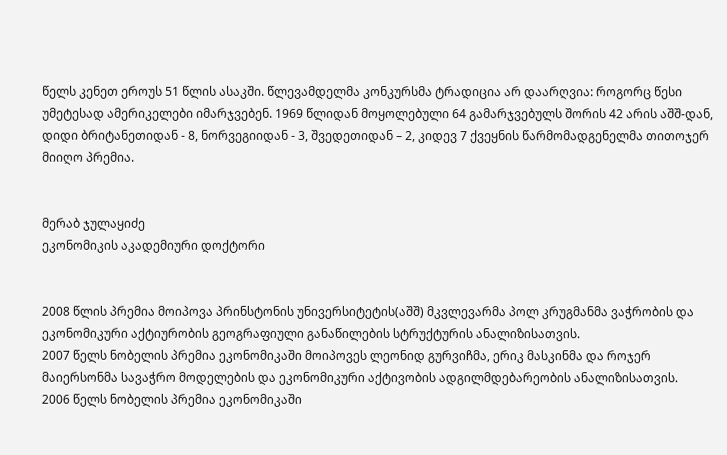წელს კენეთ ეროუს 51 წლის ასაკში. წლევამდელმა კონკურსმა ტრადიცია არ დაარღვია: როგორც წესი უმეტესად ამერიკელები იმარჯვებენ. 1969 წლიდან მოყოლებული 64 გამარჯვებულს შორის 42 არის აშშ-დან, დიდი ბრიტანეთიდან - 8, ნორვეგიიდან - 3, შვედეთიდან – 2, კიდევ 7 ქვეყნის წარმომადგენელმა თითოჯერ მიიღო პრემია.


მერაბ ჯულაყიძე
ეკონომიკის აკადემიური დოქტორი


2008 წლის პრემია მოიპოვა პრინსტონის უნივერსიტეტის(აშშ) მკვლევარმა პოლ კრუგმანმა ვაჭრობის და ეკონომიკური აქტიურობის გეოგრაფიული განაწილების სტრუქტურის ანალიზისათვის.
2007 წელს ნობელის პრემია ეკონომიკაში მოიპოვეს ლეონიდ გურვიჩმა, ერიკ მასკინმა და როჯერ მაიერსონმა სავაჭრო მოდელების და ეკონომიკური აქტივობის ადგილმდებარეობის ანალიზისათვის.
2006 წელს ნობელის პრემია ეკონომიკაში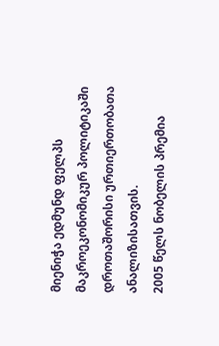მიენიჭა ედმუნდ ფელპს მაკროეკონომიკურ პოლიტიკაში დროთაშორისი ურთიერთობათა ანალიზისათვის.
2005 წელს ნობელის პრემია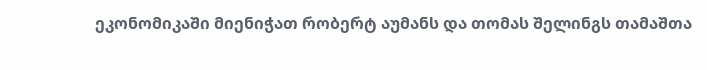ეკონომიკაში მიენიჭათ რობერტ აუმანს და თომას შელინგს თამაშთა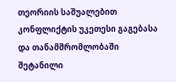თეორიის საშუალებით კონფლიქტის უკეთესი გაგებასა და თანამშრომლობაში შეტანილი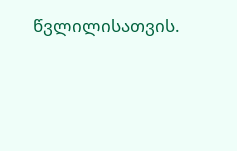წვლილისათვის.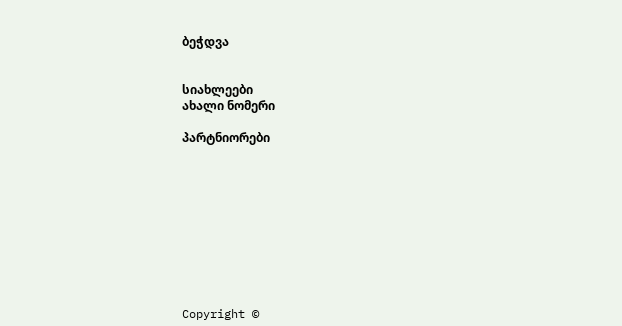ბეჭდვა


სიახლეები
ახალი ნომერი

პარტნიორები










Copyright ©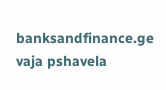banksandfinance.ge vaja pshavela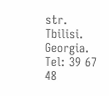str. Tbilisi. Georgia. Tel: 39 67 48